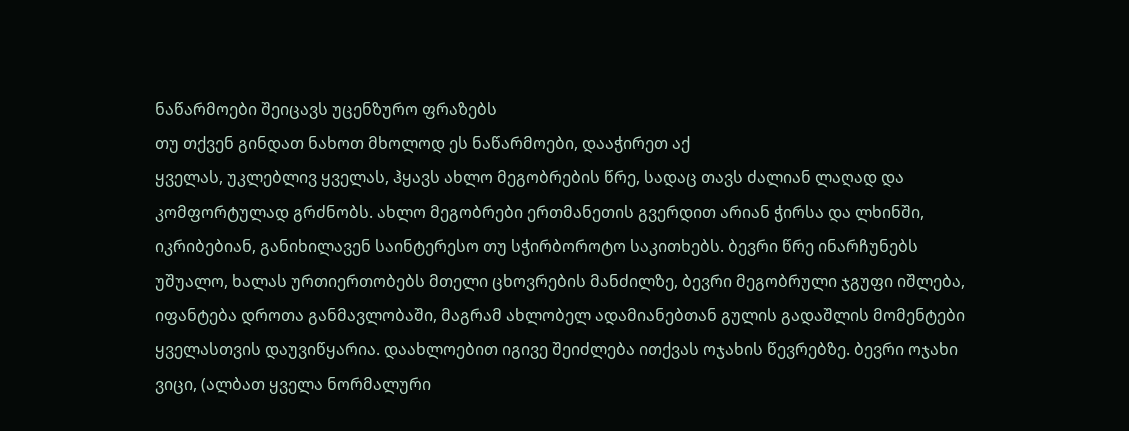ნაწარმოები შეიცავს უცენზურო ფრაზებს
თუ თქვენ გინდათ ნახოთ მხოლოდ ეს ნაწარმოები, დააჭირეთ აქ
ყველას, უკლებლივ ყველას, ჰყავს ახლო მეგობრების წრე, სადაც თავს ძალიან ლაღად და კომფორტულად გრძნობს. ახლო მეგობრები ერთმანეთის გვერდით არიან ჭირსა და ლხინში, იკრიბებიან, განიხილავენ საინტერესო თუ სჭირბოროტო საკითხებს. ბევრი წრე ინარჩუნებს უშუალო, ხალას ურთიერთობებს მთელი ცხოვრების მანძილზე, ბევრი მეგობრული ჯგუფი იშლება, იფანტება დროთა განმავლობაში, მაგრამ ახლობელ ადამიანებთან გულის გადაშლის მომენტები ყველასთვის დაუვიწყარია. დაახლოებით იგივე შეიძლება ითქვას ოჯახის წევრებზე. ბევრი ოჯახი ვიცი, (ალბათ ყველა ნორმალური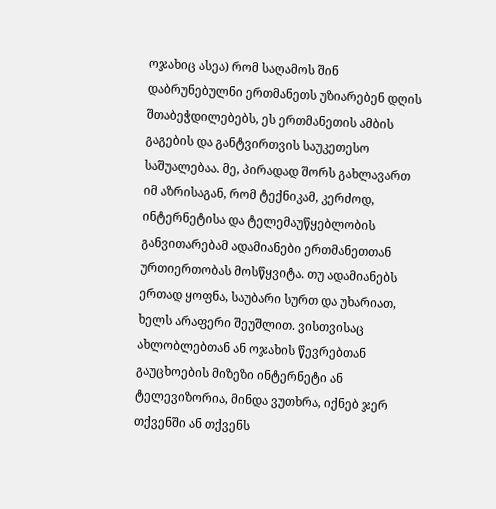ოჯახიც ასეა) რომ საღამოს შინ დაბრუნებულნი ერთმანეთს უზიარებენ დღის შთაბეჭდილებებს, ეს ერთმანეთის ამბის გაგების და განტვირთვის საუკეთესო საშუალებაა. მე, პირადად შორს გახლავართ იმ აზრისაგან, რომ ტექნიკამ, კერძოდ, ინტერნეტისა და ტელემაუწყებლობის განვითარებამ ადამიანები ერთმანეთთან ურთიერთობას მოსწყვიტა. თუ ადამიანებს ერთად ყოფნა, საუბარი სურთ და უხარიათ, ხელს არაფერი შეუშლით. ვისთვისაც ახლობლებთან ან ოჯახის წევრებთან გაუცხოების მიზეზი ინტერნეტი ან ტელევიზორია, მინდა ვუთხრა, იქნებ ჯერ თქვენში ან თქვენს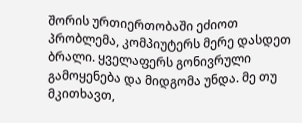შორის ურთიერთობაში ეძიოთ პრობლემა, კომპიუტერს მერე დასდეთ ბრალი. ყველაფერს გონივრული გამოყენება და მიდგომა უნდა. მე თუ მკითხავთ,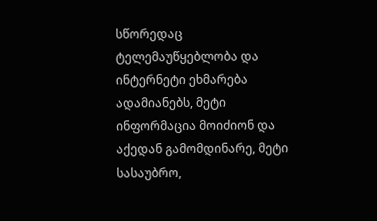სწორედაც ტელემაუწყებლობა და ინტერნეტი ეხმარება ადამიანებს, მეტი ინფორმაცია მოიძიონ და აქედან გამომდინარე, მეტი სასაუბრო,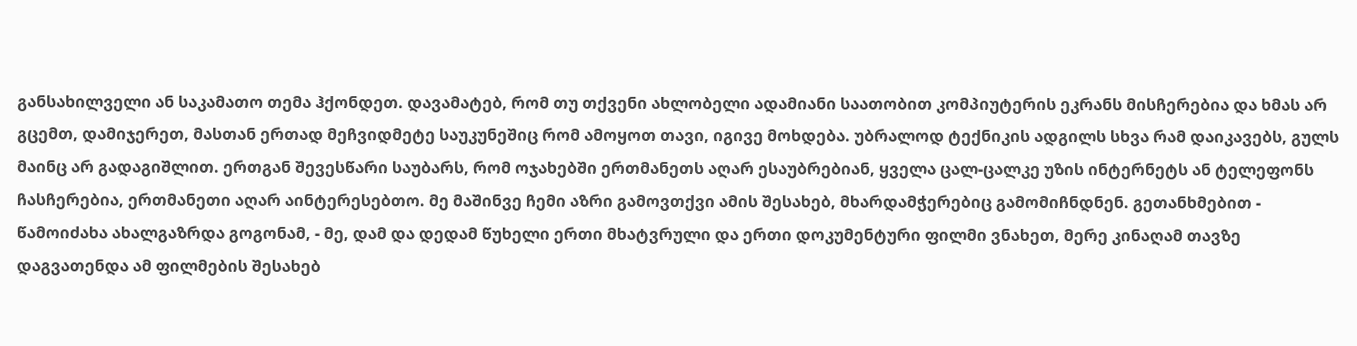განსახილველი ან საკამათო თემა ჰქონდეთ. დავამატებ, რომ თუ თქვენი ახლობელი ადამიანი საათობით კომპიუტერის ეკრანს მისჩერებია და ხმას არ გცემთ, დამიჯერეთ, მასთან ერთად მეჩვიდმეტე საუკუნეშიც რომ ამოყოთ თავი, იგივე მოხდება. უბრალოდ ტექნიკის ადგილს სხვა რამ დაიკავებს, გულს მაინც არ გადაგიშლით. ერთგან შევესწარი საუბარს, რომ ოჯახებში ერთმანეთს აღარ ესაუბრებიან, ყველა ცალ-ცალკე უზის ინტერნეტს ან ტელეფონს ჩასჩერებია, ერთმანეთი აღარ აინტერესებთო. მე მაშინვე ჩემი აზრი გამოვთქვი ამის შესახებ, მხარდამჭერებიც გამომიჩნდნენ. გეთანხმებით - წამოიძახა ახალგაზრდა გოგონამ, - მე, დამ და დედამ წუხელი ერთი მხატვრული და ერთი დოკუმენტური ფილმი ვნახეთ, მერე კინაღამ თავზე დაგვათენდა ამ ფილმების შესახებ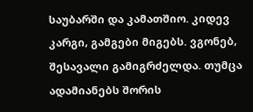საუბარში და კამათშიო. კიდევ კარგი, გამგები მიგებს. ვგონებ, შესავალი გამიგრძელდა. თუმცა ადამიანებს შორის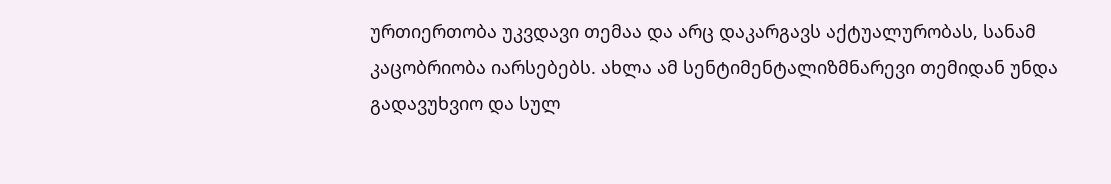ურთიერთობა უკვდავი თემაა და არც დაკარგავს აქტუალურობას, სანამ კაცობრიობა იარსებებს. ახლა ამ სენტიმენტალიზმნარევი თემიდან უნდა გადავუხვიო და სულ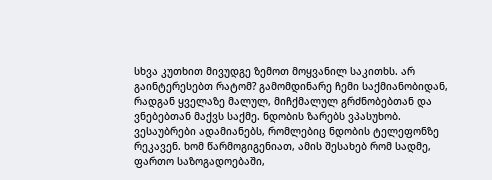სხვა კუთხით მივუდგე ზემოთ მოყვანილ საკითხს. არ გაინტერესებთ რატომ? გამომდინარე ჩემი საქმიანობიდან, რადგან ყველაზე მალულ, მიჩქმალულ გრძნობებთან და ვნებებთან მაქვს საქმე. ნდობის ზარებს ვპასუხობ. ვესაუბრები ადამიანებს, რომლებიც ნდობის ტელეფონზე რეკავენ. ხომ წარმოგიგენიათ, ამის შესახებ რომ სადმე, ფართო საზოგადოებაში,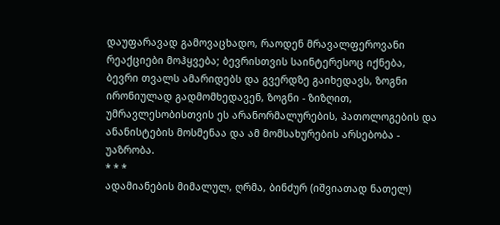დაუფარავად გამოვაცხადო, რაოდენ მრავალფეროვანი რეაქციები მოჰყვება; ბევრისთვის საინტერესოც იქნება, ბევრი თვალს ამარიდებს და გვერდზე გაიხედავს, ზოგნი ირონიულად გადმომხედავენ, ზოგნი - ზიზღით, უმრავლესობისთვის ეს არანორმალურების, პათოლოგების და ანანისტების მოსმენაა და ამ მომსახურების არსებობა - უაზრობა.
* * *
ადამიანების მიმალულ, ღრმა, ბინძურ (იშვიათად ნათელ)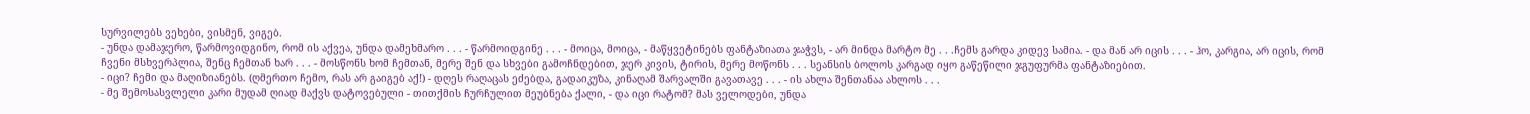სურვილებს ვეხები, ვისმენ, ვიგებ.
- უნდა დამაჯერო, წარმოვიდგინო, რომ ის აქვეა, უნდა დამეხმარო . . . - წარმოიდგინე . . . - მოიცა, მოიცა, - მაწყვეტინებს ფანტაზიათა ჯაჭვს, - არ მინდა მარტო მე . . .ჩემს გარდა კიდევ სამია. - და მან არ იცის . . . - ჰო, კარგია, არ იცის, რომ ჩვენი მსხვერპლია, შენც ჩემთან ხარ . . . - მოსწონს ხომ ჩემთან, მერე შენ და სხვები გამოჩნდებით, ჯერ კივის, ტირის, მერე მოწონს . . . სეანსის ბოლოს კარგად იყო გაწეწილი ჯგუფურმა ფანტაზიებით.
- იცი? ჩემი და მაღიზიანებს. (ღმერთო ჩემო, რას არ გაიგებ აქ!) - დღეს რაღაცას ეძებდა, გადაიკუზა, კინაღამ შარვალში გავათავე . . . - ის ახლა შენთანაა ახლოს . . .
- მე შემოსასვლელი კარი მუდამ ღიად მაქვს დატოვებული - თითქმის ჩურჩულით მეუბნება ქალი, - და იცი რატომ? მას ველოდები, უნდა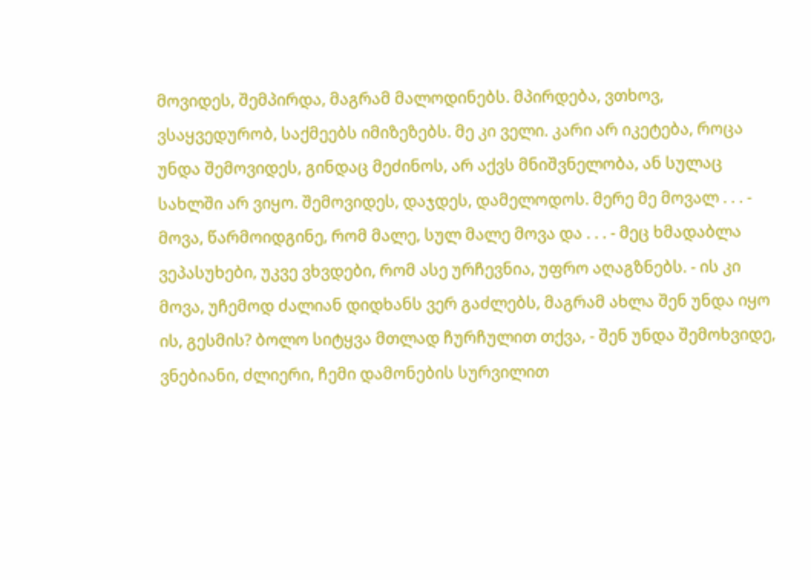მოვიდეს, შემპირდა, მაგრამ მალოდინებს. მპირდება, ვთხოვ, ვსაყვედურობ, საქმეებს იმიზეზებს. მე კი ველი. კარი არ იკეტება, როცა უნდა შემოვიდეს, გინდაც მეძინოს, არ აქვს მნიშვნელობა, ან სულაც სახლში არ ვიყო. შემოვიდეს, დაჯდეს, დამელოდოს. მერე მე მოვალ . . . - მოვა, წარმოიდგინე, რომ მალე, სულ მალე მოვა და . . . - მეც ხმადაბლა ვეპასუხები, უკვე ვხვდები, რომ ასე ურჩევნია, უფრო აღაგზნებს. - ის კი მოვა, უჩემოდ ძალიან დიდხანს ვერ გაძლებს, მაგრამ ახლა შენ უნდა იყო ის, გესმის? ბოლო სიტყვა მთლად ჩურჩულით თქვა, - შენ უნდა შემოხვიდე, ვნებიანი, ძლიერი, ჩემი დამონების სურვილით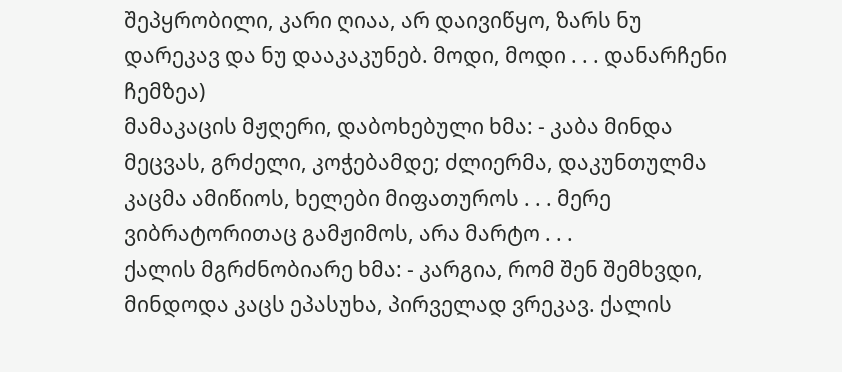შეპყრობილი, კარი ღიაა, არ დაივიწყო, ზარს ნუ დარეკავ და ნუ დააკაკუნებ. მოდი, მოდი . . . დანარჩენი ჩემზეა)
მამაკაცის მჟღერი, დაბოხებული ხმა: - კაბა მინდა მეცვას, გრძელი, კოჭებამდე; ძლიერმა, დაკუნთულმა კაცმა ამიწიოს, ხელები მიფათუროს . . . მერე ვიბრატორითაც გამჟიმოს, არა მარტო . . .
ქალის მგრძნობიარე ხმა: - კარგია, რომ შენ შემხვდი, მინდოდა კაცს ეპასუხა, პირველად ვრეკავ. ქალის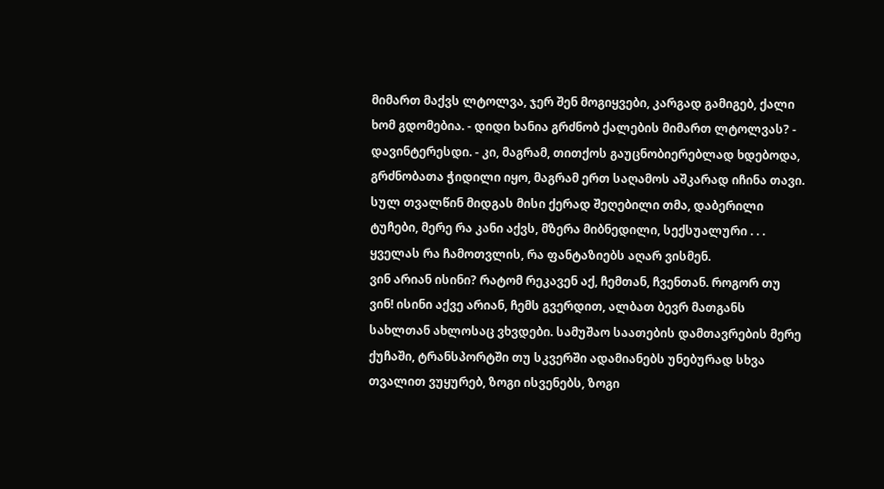მიმართ მაქვს ლტოლვა, ჯერ შენ მოგიყვები, კარგად გამიგებ, ქალი ხომ გდომებია. - დიდი ხანია გრძნობ ქალების მიმართ ლტოლვას? - დავინტერესდი. - კი, მაგრამ, თითქოს გაუცნობიერებლად ხდებოდა, გრძნობათა ჭიდილი იყო, მაგრამ ერთ საღამოს აშკარად იჩინა თავი. სულ თვალწინ მიდგას მისი ქერად შეღებილი თმა, დაბერილი ტუჩები, მერე რა კანი აქვს, მზერა მიბნედილი, სექსუალური . . .
ყველას რა ჩამოთვლის, რა ფანტაზიებს აღარ ვისმენ.
ვინ არიან ისინი? რატომ რეკავენ აქ, ჩემთან, ჩვენთან. როგორ თუ ვინ! ისინი აქვე არიან, ჩემს გვერდით, ალბათ ბევრ მათგანს სახლთან ახლოსაც ვხვდები. სამუშაო საათების დამთავრების მერე ქუჩაში, ტრანსპორტში თუ სკვერში ადამიანებს უნებურად სხვა თვალით ვუყურებ, ზოგი ისვენებს, ზოგი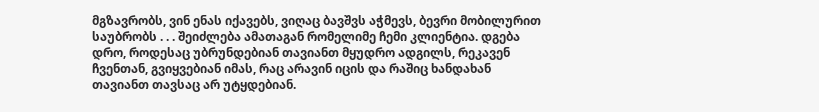მგზავრობს, ვინ ენას იქავებს, ვიღაც ბავშვს აჭმევს, ბევრი მობილურით საუბრობს . . . შეიძლება ამათაგან რომელიმე ჩემი კლიენტია. დგება დრო, როდესაც უბრუნდებიან თავიანთ მყუდრო ადგილს, რეკავენ ჩვენთან, გვიყვებიან იმას, რაც არავინ იცის და რაშიც ხანდახან თავიანთ თავსაც არ უტყდებიან.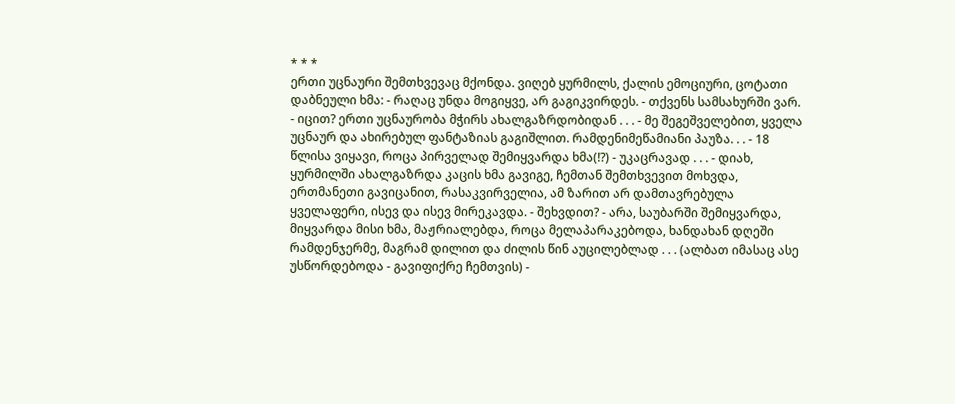* * *
ერთი უცნაური შემთხვევაც მქონდა. ვიღებ ყურმილს, ქალის ემოციური, ცოტათი დაბნეული ხმა: - რაღაც უნდა მოგიყვე, არ გაგიკვირდეს. - თქვენს სამსახურში ვარ. - იცით? ერთი უცნაურობა მჭირს ახალგაზრდობიდან . . . - მე შეგეშველებით, ყველა უცნაურ და ახირებულ ფანტაზიას გაგიშლით. რამდენიმეწამიანი პაუზა. . . - 18 წლისა ვიყავი, როცა პირველად შემიყვარდა ხმა(!?) - უკაცრავად . . . - დიახ, ყურმილში ახალგაზრდა კაცის ხმა გავიგე, ჩემთან შემთხვევით მოხვდა, ერთმანეთი გავიცანით, რასაკვირველია, ამ ზარით არ დამთავრებულა ყველაფერი, ისევ და ისევ მირეკავდა. - შეხვდით? - არა, საუბარში შემიყვარდა, მიყვარდა მისი ხმა, მაჟრიალებდა, როცა მელაპარაკებოდა, ხანდახან დღეში რამდენჯერმე, მაგრამ დილით და ძილის წინ აუცილებლად . . . (ალბათ იმასაც ასე უსწორდებოდა - გავიფიქრე ჩემთვის) -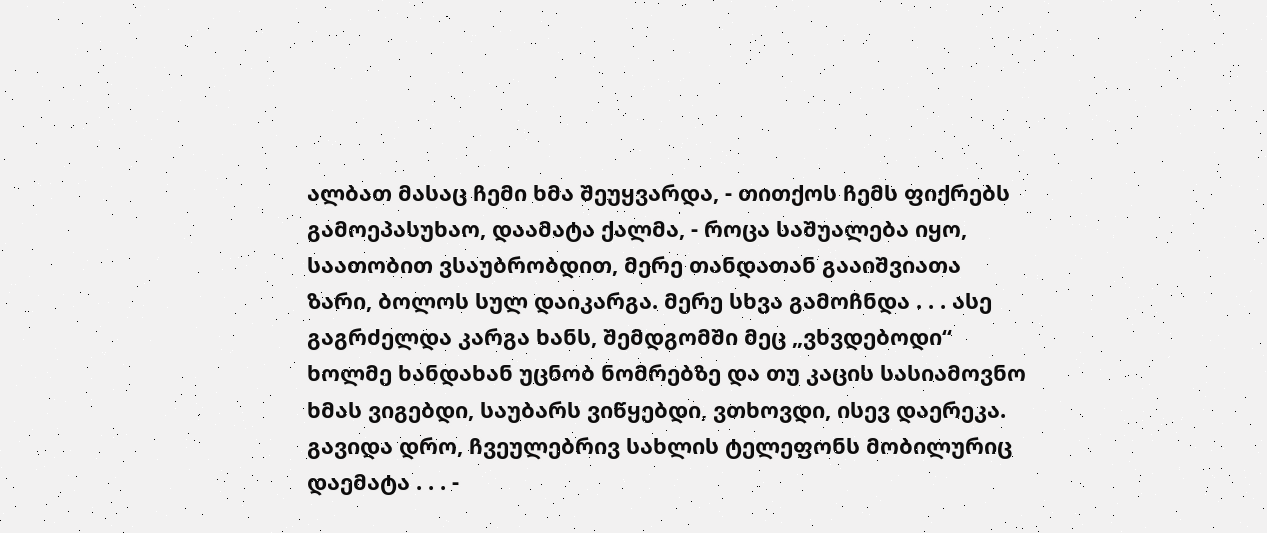ალბათ მასაც ჩემი ხმა შეუყვარდა, - თითქოს ჩემს ფიქრებს გამოეპასუხაო, დაამატა ქალმა, - როცა საშუალება იყო, საათობით ვსაუბრობდით, მერე თანდათან გააიშვიათა ზარი, ბოლოს სულ დაიკარგა. მერე სხვა გამოჩნდა . . . ასე გაგრძელდა კარგა ხანს, შემდგომში მეც „ვხვდებოდი“ ხოლმე ხანდახან უცნობ ნომრებზე და თუ კაცის სასიამოვნო ხმას ვიგებდი, საუბარს ვიწყებდი, ვთხოვდი, ისევ დაერეკა. გავიდა დრო, ჩვეულებრივ სახლის ტელეფონს მობილურიც დაემატა . . . -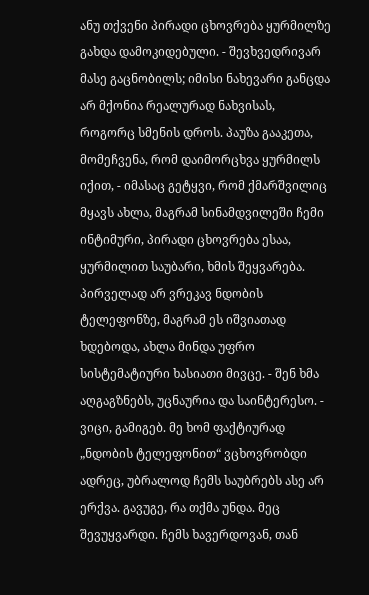ანუ თქვენი პირადი ცხოვრება ყურმილზე გახდა დამოკიდებული. - შევხვედრივარ მასე გაცნობილს; იმისი ნახევარი განცდა არ მქონია რეალურად ნახვისას, როგორც სმენის დროს. პაუზა გააკეთა, მომეჩვენა, რომ დაიმორცხვა ყურმილს იქით, - იმასაც გეტყვი, რომ ქმარშვილიც მყავს ახლა, მაგრამ სინამდვილეში ჩემი ინტიმური, პირადი ცხოვრება ესაა, ყურმილით საუბარი, ხმის შეყვარება. პირველად არ ვრეკავ ნდობის ტელეფონზე, მაგრამ ეს იშვიათად ხდებოდა, ახლა მინდა უფრო სისტემატიური ხასიათი მივცე. - შენ ხმა აღგაგზნებს, უცნაურია და საინტერესო. - ვიცი, გამიგებ. მე ხომ ფაქტიურად „ნდობის ტელეფონით“ ვცხოვრობდი ადრეც, უბრალოდ ჩემს საუბრებს ასე არ ერქვა. გავუგე, რა თქმა უნდა. მეც შევუყვარდი. ჩემს ხავერდოვან, თან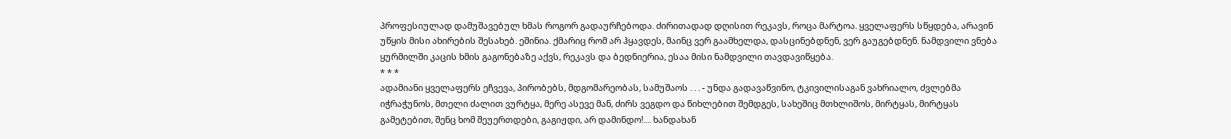პროფესიულად დამუშავებულ ხმას როგორ გადაურჩებოდა. ძირითადად დღისით რეკავს, როცა მარტოა. ყველაფერს სწყდება, არავინ უწყის მისი ახირების შესახებ. ეშინია. ქმარიც რომ არ ჰყავდეს, მაინც ვერ გაამხელდა, დასცინებდნენ, ვერ გაუგებდნენ. ნამდვილი ვნება ყურმილში კაცის ხმის გაგონებაზე აქვს, რეკავს და ბედნიერია, ესაა მისი ნამდვილი თავდავიწყება.
* * *
ადამიანი ყველაფერს ეჩვევა, პირობებს, მდგომარეობას, სამუშაოს . . . - უნდა გადავაწვინო, ტკივილისაგან ვახრიალო, ძვლებმა იჭრაჭუნოს, მთელი ძალით ვურტყა, მერე ასევე მან, ძირს ვეგდო და წიხლებით შემდგეს, სახეშიც მთხლიშოს, მირტყას, მირტყას გამეტებით, შენც ხომ შეუერთდები, გაგიჟდი, არ დამინდო!.... ხანდახან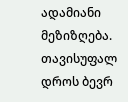ადამიანი მეზიზღება. თავისუფალ დროს ბევრ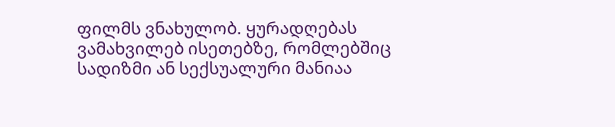ფილმს ვნახულობ. ყურადღებას ვამახვილებ ისეთებზე, რომლებშიც სადიზმი ან სექსუალური მანიაა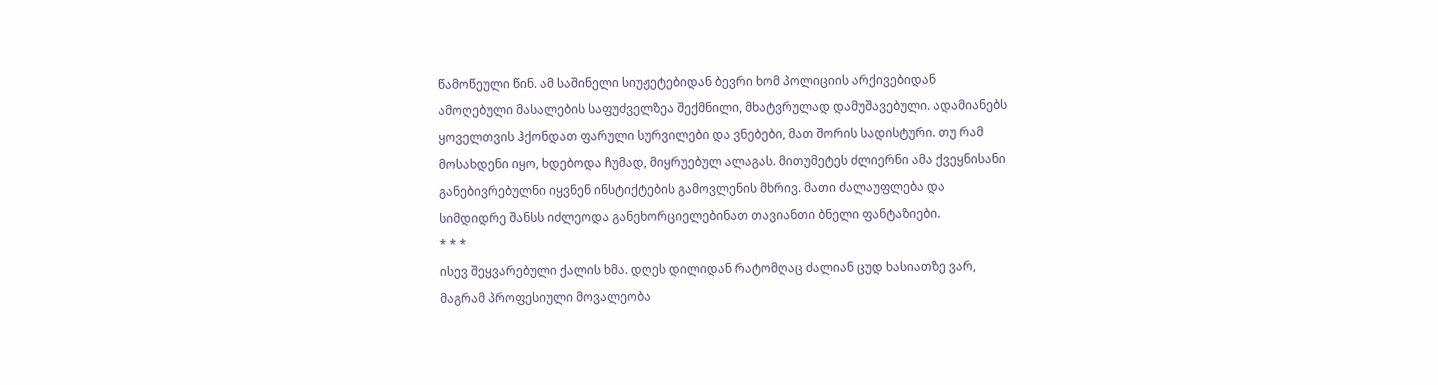წამოწეული წინ. ამ საშინელი სიუჟეტებიდან ბევრი ხომ პოლიციის არქივებიდან ამოღებული მასალების საფუძველზეა შექმნილი, მხატვრულად დამუშავებული. ადამიანებს ყოველთვის ჰქონდათ ფარული სურვილები და ვნებები, მათ შორის სადისტური. თუ რამ მოსახდენი იყო, ხდებოდა ჩუმად, მიყრუებულ ალაგას. მითუმეტეს ძლიერნი ამა ქვეყნისანი განებივრებულნი იყვნენ ინსტიქტების გამოვლენის მხრივ. მათი ძალაუფლება და სიმდიდრე შანსს იძლეოდა განეხორციელებინათ თავიანთი ბნელი ფანტაზიები.
* * *
ისევ შეყვარებული ქალის ხმა. დღეს დილიდან რატომღაც ძალიან ცუდ ხასიათზე ვარ, მაგრამ პროფესიული მოვალეობა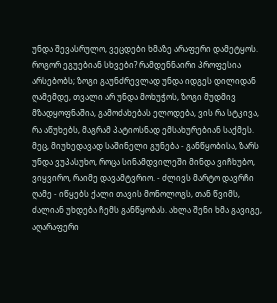უნდა შევასრულო, ვეცდები ხმაზე არაფერი დამეტყოს. როგორ ეგუებიან სხვები? რამდენნაირი პროფესია არსებობს; ზოგი გაუნძრევლად უნდა იდგეს დილიდან ღამემდე, თვალი არ უნდა მოხუჭოს, ზოგი მუდმივ მზადყოფნაშია, გამოძახებას ელოდება, ვის რა სტკივა, რა აწუხებს, მაგრამ პატიოსნად ემსახურებიან საქმეს. მეც, მიუხედავად საშინელი გუნება - განწყობისა, ზარს უნდა ვუპასუხო, როცა სინამდვილეში მინდა ვიჩხუბო, ვიყვირო, რაიმე დავამტვრიო. - ძლივს მარტო დავრჩი ღამე - იწყებს ქალი თავის მონოლოგს, თან წვიმს, ძალიან უხდება ჩემს განწყობას. ახლა შენი ხმა გავიგე, აღარაფერი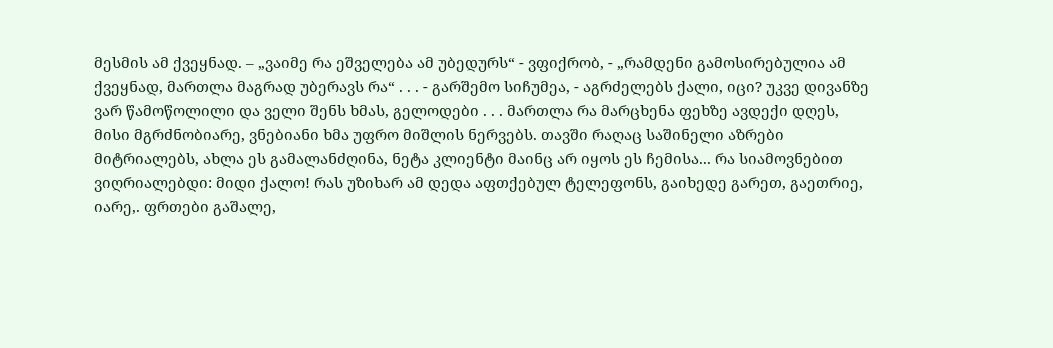მესმის ამ ქვეყნად. – „ვაიმე რა ეშველება ამ უბედურს“ - ვფიქრობ, - „რამდენი გამოსირებულია ამ ქვეყნად, მართლა მაგრად უბერავს რა“ . . . - გარშემო სიჩუმეა, - აგრძელებს ქალი, იცი? უკვე დივანზე ვარ წამოწოლილი და ველი შენს ხმას, გელოდები . . . მართლა რა მარცხენა ფეხზე ავდექი დღეს, მისი მგრძნობიარე, ვნებიანი ხმა უფრო მიშლის ნერვებს. თავში რაღაც საშინელი აზრები მიტრიალებს, ახლა ეს გამალანძღინა, ნეტა კლიენტი მაინც არ იყოს ეს ჩემისა... რა სიამოვნებით ვიღრიალებდი: მიდი ქალო! რას უზიხარ ამ დედა აფთქებულ ტელეფონს, გაიხედე გარეთ, გაეთრიე, იარე,. ფრთები გაშალე,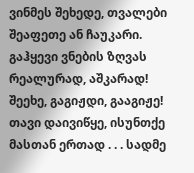ვინმეს შეხედე, თვალები შეაფეთე ან ჩაუკარი. გაჰყევი ვნების ზღვას რეალურად, აშკარად! შეეხე, გაგიჟდი, გააგიჟე! თავი დაივიწყე, ისუნთქე მასთან ერთად . . . სადმე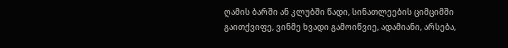ღამის ბარში ან კლუბში წადი, სინათლეების ციმციმში გაითქვიფე, ვინმე ხვადი გამოიწვიე, ადამიანი, არსება,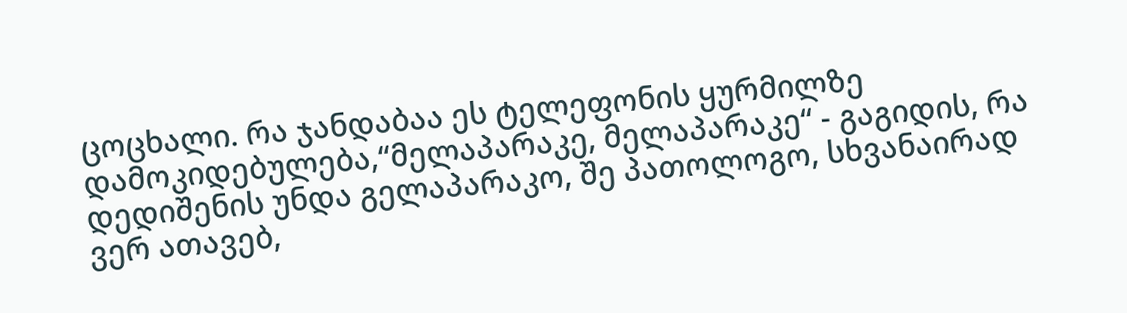ცოცხალი. რა ჯანდაბაა ეს ტელეფონის ყურმილზე დამოკიდებულება,“მელაპარაკე, მელაპარაკე“ - გაგიდის, რა დედიშენის უნდა გელაპარაკო, შე პათოლოგო, სხვანაირად ვერ ათავებ,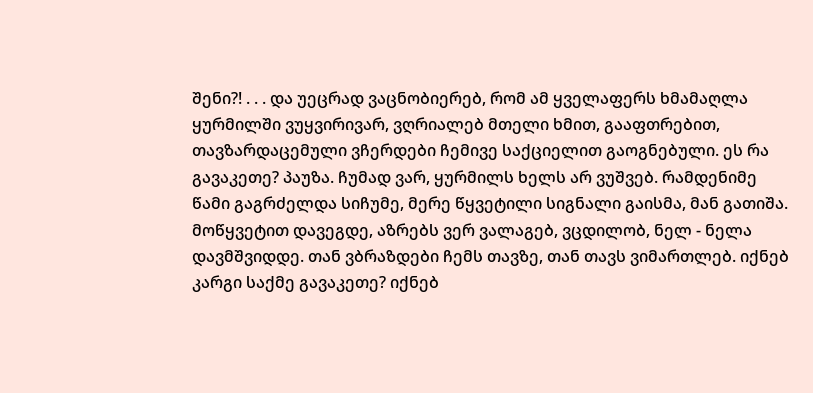შენი?! . . . და უეცრად ვაცნობიერებ, რომ ამ ყველაფერს ხმამაღლა ყურმილში ვუყვირივარ, ვღრიალებ მთელი ხმით, გააფთრებით, თავზარდაცემული ვჩერდები ჩემივე საქციელით გაოგნებული. ეს რა გავაკეთე? პაუზა. ჩუმად ვარ, ყურმილს ხელს არ ვუშვებ. რამდენიმე წამი გაგრძელდა სიჩუმე, მერე წყვეტილი სიგნალი გაისმა, მან გათიშა. მოწყვეტით დავეგდე, აზრებს ვერ ვალაგებ, ვცდილობ, ნელ - ნელა დავმშვიდდე. თან ვბრაზდები ჩემს თავზე, თან თავს ვიმართლებ. იქნებ კარგი საქმე გავაკეთე? იქნებ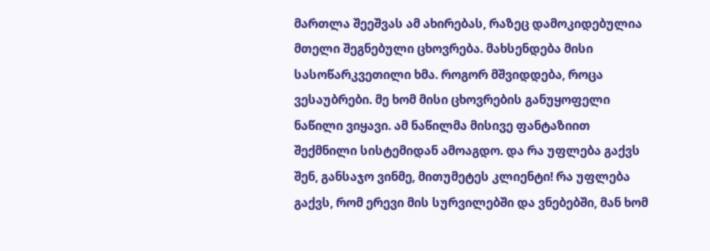მართლა შეეშვას ამ ახირებას, რაზეც დამოკიდებულია მთელი შეგნებული ცხოვრება. მახსენდება მისი სასოწარკვეთილი ხმა. როგორ მშვიდდება, როცა ვესაუბრები. მე ხომ მისი ცხოვრების განუყოფელი ნაწილი ვიყავი. ამ ნაწილმა მისივე ფანტაზიით შექმნილი სისტემიდან ამოაგდო. და რა უფლება გაქვს შენ, განსაჯო ვინმე, მითუმეტეს კლიენტი! რა უფლება გაქვს, რომ ერევი მის სურვილებში და ვნებებში, მან ხომ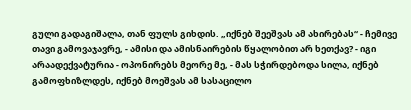გული გადაგიშალა, თან ფულს გიხდის. „იქნებ შეეშვას ამ ახირებას“ - ჩემივე თავი გამოვაჯავრე, - ამისი და ამისნაირების წყალობით არ ხეთქავ? - იგი არაადექვატურია - ოპონირებს მეორე მე, - მას სჭირდებოდა სილა, იქნებ გამოფხიზლდეს, იქნებ მოეშვას ამ სასაცილო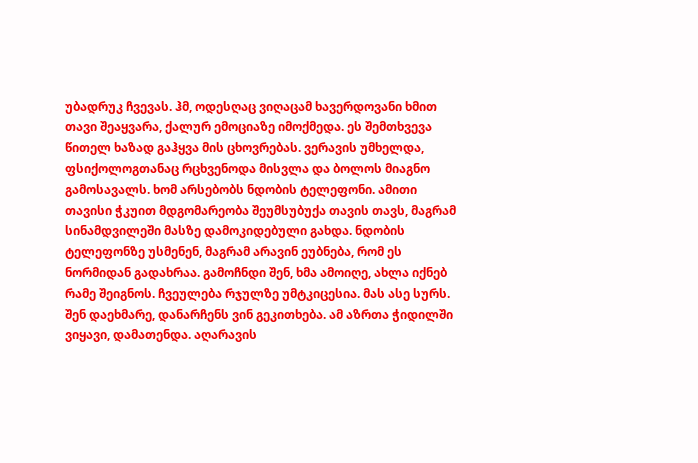უბადრუკ ჩვევას. ჰმ, ოდესღაც ვიღაცამ ხავერდოვანი ხმით თავი შეაყვარა, ქალურ ემოციაზე იმოქმედა. ეს შემთხვევა წითელ ხაზად გაჰყვა მის ცხოვრებას. ვერავის უმხელდა, ფსიქოლოგთანაც რცხვენოდა მისვლა და ბოლოს მიაგნო გამოსავალს. ხომ არსებობს ნდობის ტელეფონი. ამითი თავისი ჭკუით მდგომარეობა შეუმსუბუქა თავის თავს, მაგრამ სინამდვილეში მასზე დამოკიდებული გახდა. ნდობის ტელეფონზე უსმენენ, მაგრამ არავინ ეუბნება, რომ ეს ნორმიდან გადახრაა. გამოჩნდი შენ, ხმა ამოიღე, ახლა იქნებ რამე შეიგნოს. ჩვეულება რჯულზე უმტკიცესია. მას ასე სურს. შენ დაეხმარე, დანარჩენს ვინ გეკითხება. ამ აზრთა ჭიდილში ვიყავი, დამათენდა. აღარავის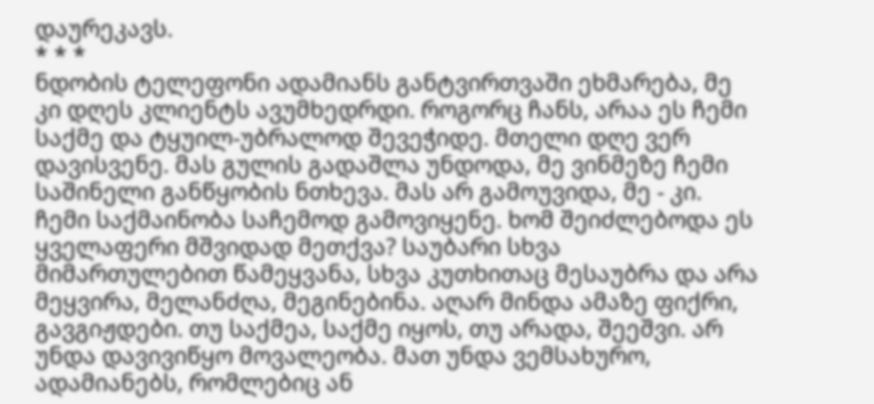დაურეკავს.
* * *
ნდობის ტელეფონი ადამიანს განტვირთვაში ეხმარება, მე კი დღეს კლიენტს ავუმხედრდი. როგორც ჩანს, არაა ეს ჩემი საქმე და ტყუილ-უბრალოდ შევეჭიდე. მთელი დღე ვერ დავისვენე. მას გულის გადაშლა უნდოდა, მე ვინმეზე ჩემი საშინელი განწყობის ნთხევა. მას არ გამოუვიდა, მე - კი. ჩემი საქმაინობა საჩემოდ გამოვიყენე. ხომ შეიძლებოდა ეს ყველაფერი მშვიდად მეთქვა? საუბარი სხვა მიმართულებით წამეყვანა, სხვა კუთხითაც მესაუბრა და არა მეყვირა, მელანძღა, მეგინებინა. აღარ მინდა ამაზე ფიქრი, გავგიჟდები. თუ საქმეა, საქმე იყოს, თუ არადა, შეეშვი. არ უნდა დავივიწყო მოვალეობა. მათ უნდა ვემსახურო, ადამიანებს, რომლებიც ან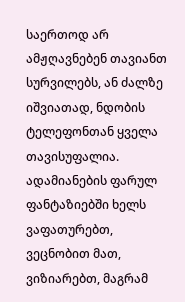საერთოდ არ ამჟღავნებენ თავიანთ სურვილებს, ან ძალზე იშვიათად, ნდობის ტელეფონთან ყველა თავისუფალია. ადამიანების ფარულ ფანტაზიებში ხელს ვაფათურებთ, ვეცნობით მათ, ვიზიარებთ, მაგრამ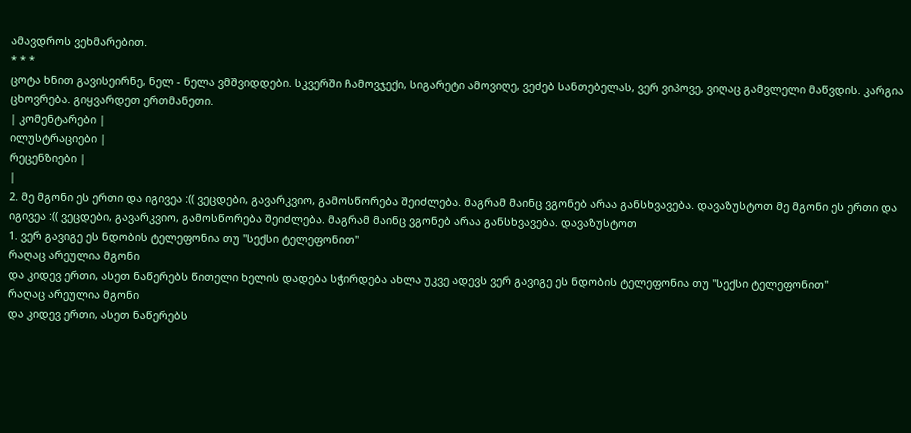ამავდროს ვეხმარებით.
* * *
ცოტა ხნით გავისეირნე, ნელ - ნელა ვმშვიდდები. სკვერში ჩამოვჯექი, სიგარეტი ამოვიღე, ვეძებ სანთებელას, ვერ ვიპოვე, ვიღაც გამვლელი მაწვდის. კარგია ცხოვრება. გიყვარდეთ ერთმანეთი.
| კომენტარები |
ილუსტრაციები |
რეცენზიები |
|
2. მე მგონი ეს ერთი და იგივეა :(( ვეცდები, გავარკვიო, გამოსწორება შეიძლება. მაგრამ მაინც ვგონებ არაა განსხვავება. დავაზუსტოთ მე მგონი ეს ერთი და იგივეა :(( ვეცდები, გავარკვიო, გამოსწორება შეიძლება. მაგრამ მაინც ვგონებ არაა განსხვავება. დავაზუსტოთ
1. ვერ გავიგე ეს ნდობის ტელეფონია თუ "სექსი ტელეფონით"
რაღაც არეულია მგონი
და კიდევ ერთი, ასეთ ნაწერებს წითელი ხელის დადება სჭირდება ახლა უკვე ადევს ვერ გავიგე ეს ნდობის ტელეფონია თუ "სექსი ტელეფონით"
რაღაც არეულია მგონი
და კიდევ ერთი, ასეთ ნაწერებს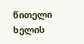წითელი ხელის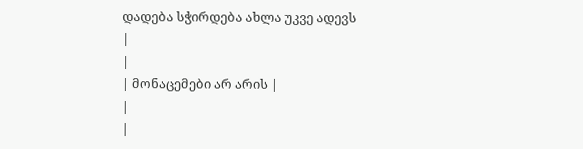დადება სჭირდება ახლა უკვე ადევს
|
|
| მონაცემები არ არის |
|
|